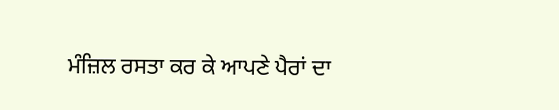ਮੰਜ਼ਿਲ ਰਸਤਾ ਕਰ ਕੇ ਆਪਣੇ ਪੈਰਾਂ ਦਾ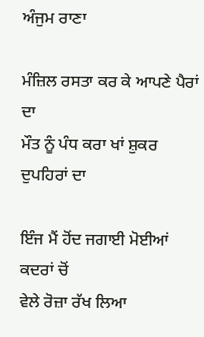ਅੰਜੁਮ ਰਾਣਾ

ਮੰਜ਼ਿਲ ਰਸਤਾ ਕਰ ਕੇ ਆਪਣੇ ਪੈਰਾਂ ਦਾ
ਮੌਤ ਨੂੰ ਪੰਧ ਕਰਾ ਖਾਂ ਸ਼ੁਕਰ ਦੁਪਹਿਰਾਂ ਦਾ

ਇੰਜ ਮੈਂ ਹੋਂਦ ਜਗਾਈ ਮੋਈਆਂ ਕਦਰਾਂ ਚੋਂ
ਵੇਲੇ ਰੋਜ਼ਾ ਰੱਖ ਲਿਆ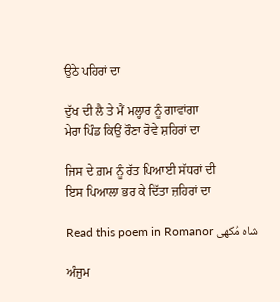ਉਠੇ ਪਹਿਰਾਂ ਦਾ

ਦੁੱਖ ਦੀ ਲੈ ਤੇ ਮੈਂ ਮਲ੍ਹਾਰ ਨੂੰ ਗਾਵਾਂਗਾ
ਮੇਰਾ ਪਿੰਡ ਕਿਉਂ ਰੌਣਾ ਰੋਵੇ ਸ਼ਹਿਰਾਂ ਦਾ

ਜਿਸ ਦੇ ਗ਼ਮ ਨੂੰ ਰੱਤ ਪਿਆਈ ਸੱਧਰਾਂ ਦੀ
ਇਸ ਪਿਆਲਾ ਭਰ ਕੇ ਦਿੱਤਾ ਜ਼ਹਿਰਾਂ ਦਾ

Read this poem in Romanor شاہ مُکھی

ਅੰਜੁਮ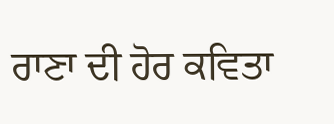ਰਾਣਾ ਦੀ ਹੋਰ ਕਵਿਤਾ